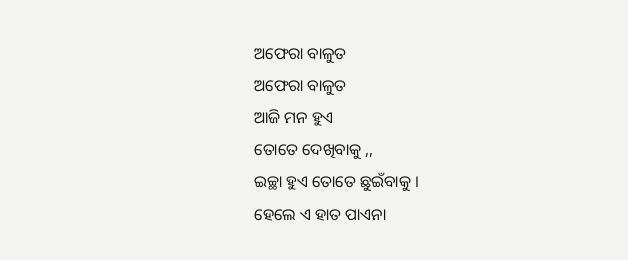ଅଫେରା ବାଳୁତ
ଅଫେରା ବାଳୁତ
ଆଜି ମନ ହୁଏ
ତୋତେ ଦେଖିବାକୁ ,,
ଇଚ୍ଛା ହୁଏ ତୋତେ ଛୁଇଁବାକୁ ।
ହେଲେ ଏ ହାତ ପାଏନା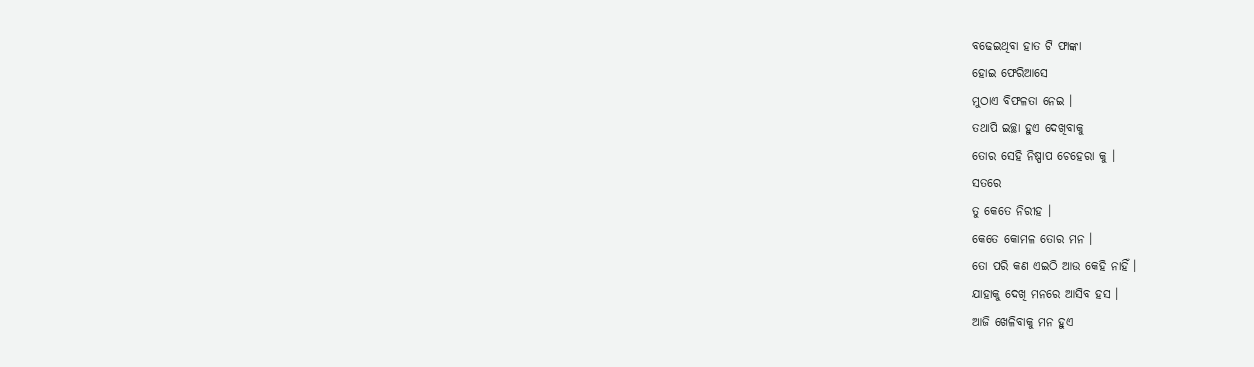ବଢେଇଥିବା ହାତ ଟି ଫାଙ୍କା
ହୋଇ ଫେରିଆସେ
ମୁଠାଏ ବିଫଳତା ନେଇ ।
ତଥାପି ଇଚ୍ଛା ହୁଏ ଦେଖିବାକୁ
ତୋର ସେହି ନିଷ୍ପାପ ଚେହେରା କୁ ।
ସତରେ
ତୁ କେତେ ନିରୀହ ।
କେତେ କୋମଳ ତୋର ମନ ।
ତୋ ପରି କଣ ଏଇଠି ଆଉ କେହି ନାହିଁ ।
ଯାହାକୁ ଦେଖି ମନରେ ଆସିବ ହସ ।
ଆଜି ଖେଳିବାକୁ ମନ ହୁଏ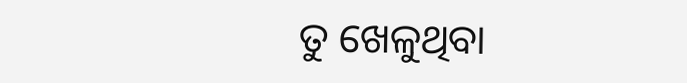ତୁ ଖେଳୁଥିବା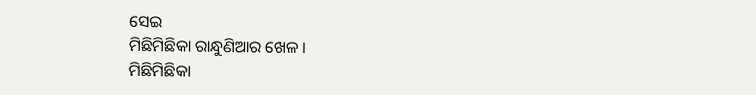ସେଇ
ମିଛିମିଛିକା ରାନ୍ଧୁଣିଆର ଖେଳ ।
ମିଛିମିଛିକା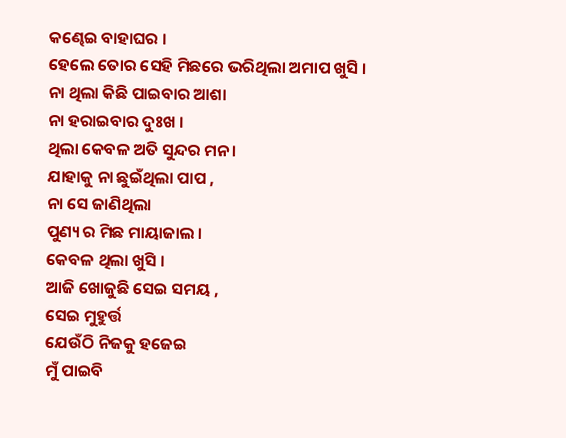କଣ୍ଢେଇ ବାହାଘର ।
ହେଲେ ତୋର ସେହି ମିଛରେ ଭରିଥିଲା ଅମାପ ଖୁସି ।
ନା ଥିଲା କିଛି ପାଇବାର ଆଶା
ନା ହରାଇବାର ଦୁଃଖ ।
ଥିଲା କେବଳ ଅତି ସୁନ୍ଦର ମନ ।
ଯାହାକୁ ନା ଛୁଇଁଥିଲା ପାପ ,
ନା ସେ ଜାଣିଥିଲା
ପୁଣ୍ୟ ର ମିଛ ମାୟାଜାଲ ।
କେବଳ ଥିଲା ଖୁସି ।
ଆଜି ଖୋଜୁଛି ସେଇ ସମୟ ,
ସେଇ ମୁହୁର୍ତ୍ତ
ଯେଉଁଠି ନିଜକୁ ହଜେଇ
ମୁଁ ପାଇବି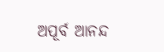ଅପୂର୍ବ ଆନନ୍ଦ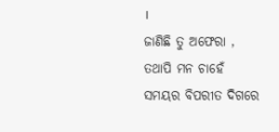।
ଜାଣିଛି ତୁ ଅଫେରା ,
ତଥାପି ମନ ଚାହେଁ
ସମୟର ବିପରୀତ ଦିଗରେ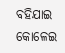ବହିଯାଇ
କୋଳେଇ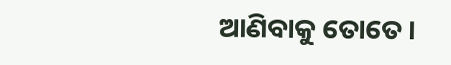ଆଣିବାକୁ ତୋତେ ।